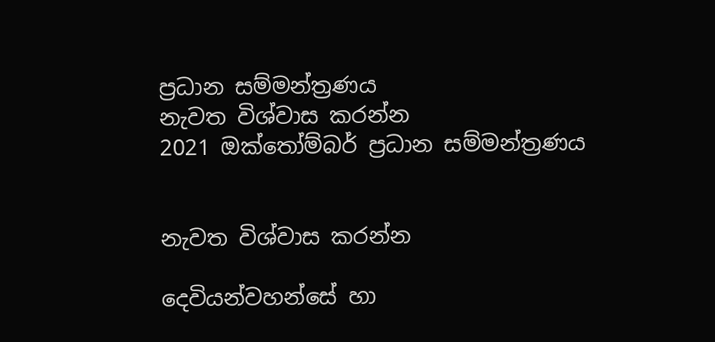ප්‍රධාන සම්මන්ත්‍රණය
නැවත විශ්වාස කරන්න
2021 ඔක්තෝම්බර් ප්‍රධාන සම්මන්ත්‍රණය


නැවත විශ්වාස කරන්න

දෙවියන්වහන්සේ හා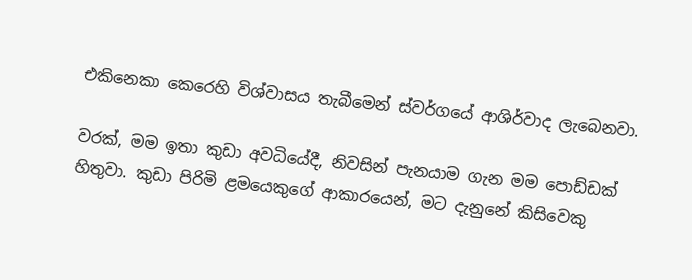එකිනෙකා කෙරෙහි විශ්වාසය තැබීමෙන් ස්වර්ගයේ ආශිර්වාද ලැබෙනවා.

වරක්, මම ඉතා කුඩා අවධියේදී, නිවසින් පැනයාම ගැන මම පොඩ්ඩක් හිතුවා. කුඩා පිරිමි ළමයෙකුගේ ආකාරයෙන්, මට දැනුනේ කිසිවෙකු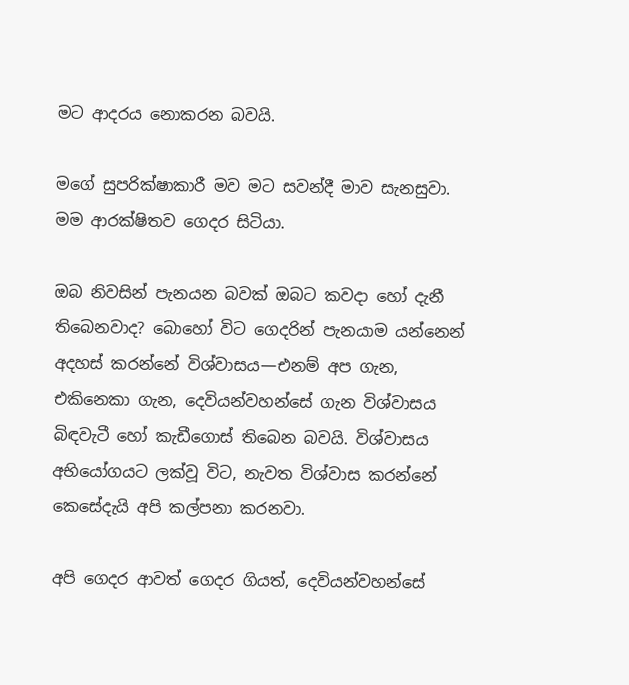මට ආදරය නොකරන බවයි.

මගේ සුපරික්ෂාකාරී මව මට සවන්දී මාව සැනසුවා. මම ආරක්ෂිතව ගෙදර සිටියා.

ඔබ නිවසින් පැනයන බවක් ඔබට කවදා හෝ දැනී තිබෙනවාද? බොහෝ විට ගෙදරින් පැනයාම යන්නෙන් අදහස් කරන්නේ විශ්වාසය—එනම් අප ගැන, එකිනෙකා ගැන, දෙවියන්වහන්සේ ගැන විශ්වාසය බිඳවැටී හෝ කැඩීගොස් තිබෙන බවයි. විශ්වාසය අභියෝගයට ලක්වූ විට, නැවත විශ්වාස කරන්නේ කෙසේදැයි අපි කල්පනා කරනවා.

අපි ගෙදර ආවත් ගෙදර ගියත්, දෙවියන්වහන්සේ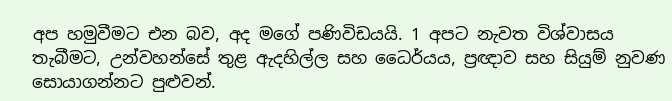අප හමුවීමට එන බව, අද මගේ පණිවිඩයයි. 1 අපට නැවත විශ්වාසය තැබීමට, උන්වහන්සේ තුළ ඇදහිල්ල සහ ධෛර්යය, ප්‍රඥාව සහ සියුම් නුවණ සොයාගන්නට පුළුවන්.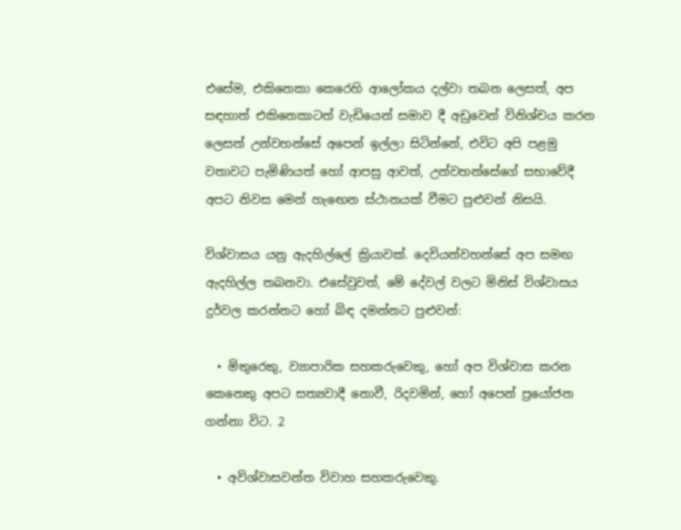එසේම, එකිනෙකා කෙරෙහි ආලෝකය දල්වා තබන ලෙසත්, අප සඳහාත් එකිනෙකාටත් වැඩියෙන් සමාව දී අඩුවෙන් විනිශ්චය කරන ලෙසත් උන්වහන්සේ අපෙන් ඉල්ලා සිටින්නේ, එවිට අපි පළමු වතාවට පැමිණියත් හෝ ආපසු ආවත්, උන්වහන්සේගේ සභාවේදී අපට නිවස මෙන් හැඟෙන ස්ථානයක් වීමට පුළුවන් නිසයි.

විශ්වාසය යනු ඇදහිල්ලේ ක්‍රියාවක්. දෙවියන්වහන්සේ අප සමඟ ඇදහිල්ල තබනවා. එසේවුවත්, මේ දේවල් වලට මිනිස් විශ්වාසය දුර්වල කරන්නට හෝ බිඳ දමන්නට පුළුවන්:

  • මිතුරෙකු, ව්‍යාපාරික සහකරුවෙකු, හෝ අප විශ්වාස කරන කෙනෙකු අපට සත්‍යවාදී නොවී, රිදවමින්, හෝ අපෙන් ප්‍රයෝජන ගන්නා විට. 2

  • අවිශ්වාසවන්ත විවාහ සහකරුවෙකු.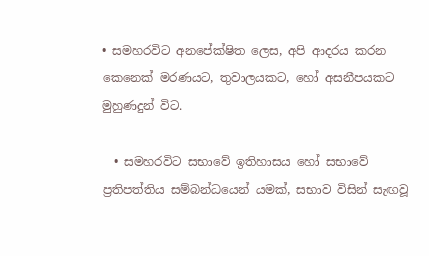• සමහරවිට අනපේක්ෂිත ලෙස, අපි ආදරය කරන කෙනෙක් මරණයට, තුවාලයකට, හෝ අසනීපයකට මුහුණදුන් විට.

  • සමහරවිට සභාවේ ඉතිහාසය හෝ සභාවේ ප්‍රතිපත්තිය සම්බන්ධයෙන් යමක්, සභාව විසින් සැඟවූ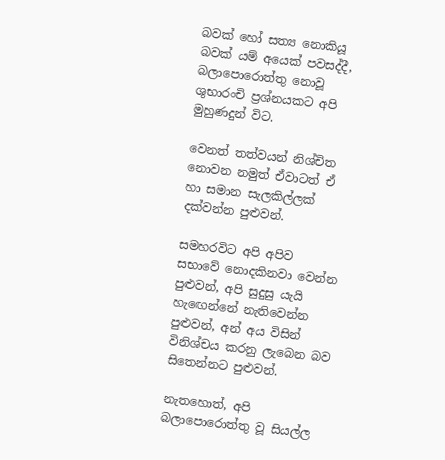බවක් හෝ සත්‍ය නොකියූ බවක් යම් අයෙක් පවසද්දී, බලාපොරොත්තු නොවූ ශුභාරංචි ප්‍රශ්නයකට අපි මුහුණදුන් විට.

වෙනත් තත්වයන් නිශ්චිත නොවන නමුත් ඒවාටත් ඒ හා සමාන සැලකිල්ලක් දක්වන්න පුළුවන්.

සමහරවිට අපි අපිව සභාවේ නොදකිනවා වෙන්න පුළුවන්, අපි සුදුසු යැයි හැඟෙන්නේ නැතිවෙන්න පුළුවන්, අන් අය විසින් විනිශ්චය කරනු ලැබෙන බව සිතෙන්නට පුළුවන්.

නැතහොත්, අපි බලාපොරොත්තු වූ සියල්ල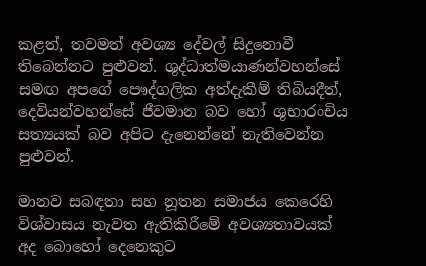කළත්, තවමත් අවශ්‍ය දේවල් සිදුනොවී තිබෙන්නට පුළුවන්. ශුද්ධාත්මයාණන්වහන්සේ සමඟ අපගේ පෞද්ගලික අත්දැකීම් තිබියදීත්, දෙවියන්වහන්සේ ජීවමාන බව හෝ ශුභාරංචිය සත්‍යයක් බව අපිට දැනෙන්නේ නැතිවෙන්න පුළුවන්.

මානව සබඳතා සහ නූතන සමාජය කෙරෙහි විශ්වාසය නැවත ඇතිකිරීමේ අවශ්‍යතාවයක් අද බොහෝ දෙනෙකුට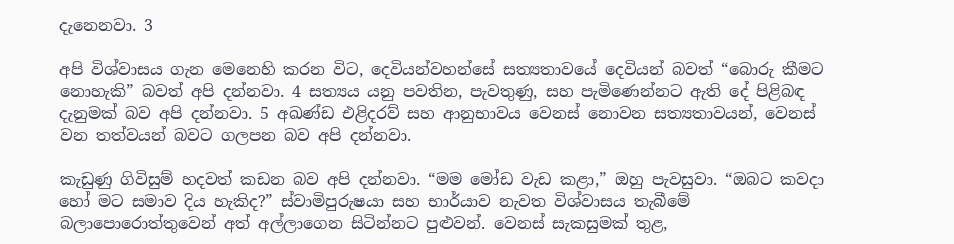දැනෙනවා. 3

අපි විශ්වාසය ගැන මෙනෙහි කරන විට, දෙවියන්වහන්සේ සත්‍යතාවයේ දෙවියන් බවත් “බොරු කීමට නොහැකි” බවත් අපි දන්නවා. 4 සත්‍යය යනු පවතින, පැවතුණු, සහ පැමිණෙන්නට ඇති දේ පිළිබඳ දැනුමක් බව අපි දන්නවා. 5 අඛණ්ඩ එළිදරව් සහ ආනුභාවය වෙනස් නොවන සත්‍යතාවයන්, වෙනස් වන තත්වයන් බවට ගලපන බව අපි දන්නවා.

කැඩුණු ගිවිසුම් හදවත් කඩන බව අපි දන්නවා. “මම මෝඩ වැඩ කළා,” ඔහු පැවසුවා. “ඔබට කවදා හෝ මට සමාව දිය හැකිද?” ස්වාමිපුරුෂයා සහ භාර්යාව නැවත විශ්වාසය තැබීමේ බලාපොරොත්තුවෙන් අත් අල්ලාගෙන සිටින්නට පුළුවන්. වෙනස් සැකසුමක් තුළ,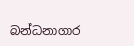බන්ධනාගාර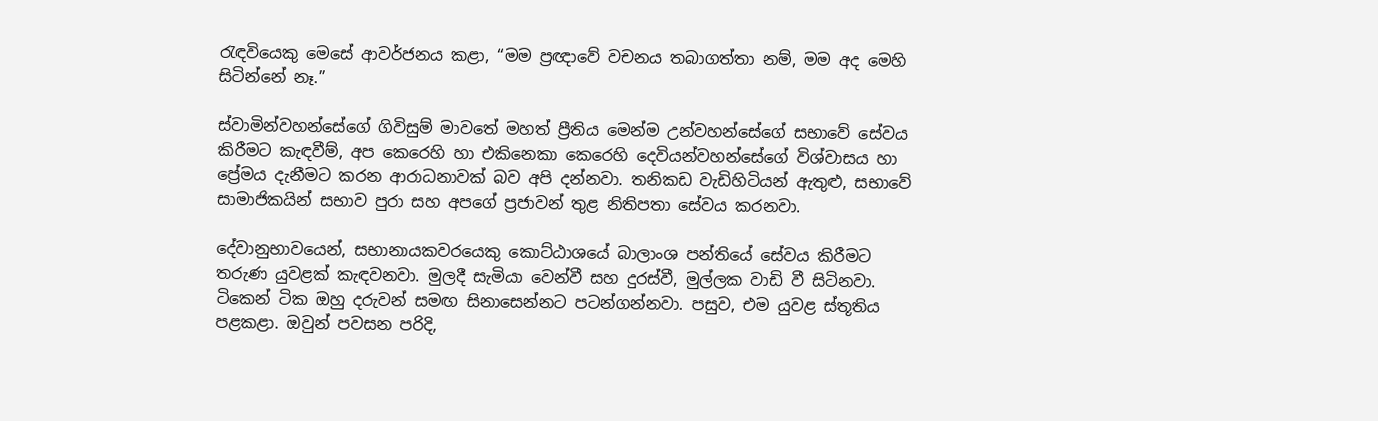රැඳවියෙකු මෙසේ ආවර්ජනය කළා, “මම ප්‍රඥාවේ වචනය තබාගත්තා නම්, මම අද මෙහි සිටින්නේ නෑ.”

ස්වාමින්වහන්සේගේ ගිවිසුම් මාවතේ මහත් ප්‍රීතිය මෙන්ම උන්වහන්සේගේ සභාවේ සේවය කිරීමට කැඳවීම්, අප කෙරෙහි හා එකිනෙකා කෙරෙහි දෙවියන්වහන්සේගේ විශ්වාසය හා ප්‍රේමය දැනීමට කරන ආරාධනාවක් බව අපි දන්නවා. තනිකඩ වැඩිහිටියන් ඇතුළු, සභාවේ සාමාජිකයින් සභාව පුරා සහ අපගේ ප්‍රජාවන් තුළ නිතිපතා සේවය කරනවා.

දේවානුභාවයෙන්, සභානායකවරයෙකු කොට්ඨාශයේ බාලාංශ පන්තියේ සේවය කිරීමට තරුණ යුවළක් කැඳවනවා. මුලදී සැමියා වෙන්වී සහ දුරස්වී, මුල්ලක වාඩි වී සිටිනවා. ටිකෙන් ටික ඔහු දරුවන් සමඟ සිනාසෙන්නට පටන්ගන්නවා. පසුව, එම යුවළ ස්තූතිය පළකළා. ඔවුන් පවසන පරිදි,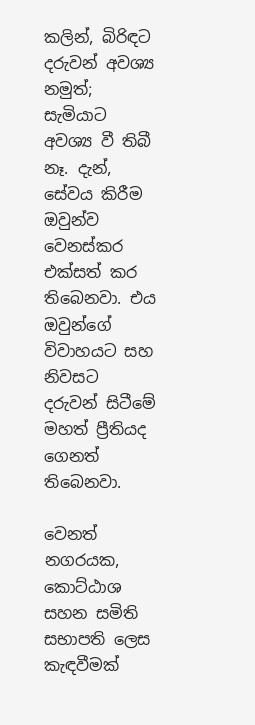කලින්, බිරිඳට දරුවන් අවශ්‍ය නමුත්; සැමියාට අවශ්‍ය වී තිබී නෑ. දැන්, සේවය කිරීම ඔවුන්ව වෙනස්කර එක්සත් කර තිබෙනවා. එය ඔවුන්ගේ විවාහයට සහ නිවසට දරුවන් සිටීමේ මහත් ප්‍රීතියද ගෙනත් තිබෙනවා.

වෙනත් නගරයක, කොට්ඨාශ සහන සමිති සභාපති ලෙස කැඳවීමක්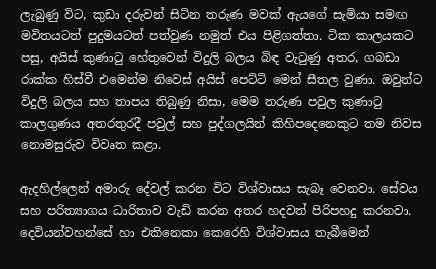ලැබුණු විට, කුඩා දරුවන් සිටින තරුණ මවක් ඇයගේ සැමියා සමඟ මවිතයටත් පුදුමයටත් පත්වුණ නමුත් එය පිළිගත්තා. ටික කාලයකට පසු, අයිස් කුණාටු හේතුවෙන් විදුලි බලය බිඳ වැටුණු අතර, ගබඩා රාක්ක හිස්වී එමෙන්ම නිවෙස් අයිස් පෙට්ටි මෙන් සීතල වුණා. ඔවුන්ට විදුලි බලය සහ තාපය තිබුණු නිසා, මෙම තරුණ පවුල කුණාටු කාලගුණය අතරතුරදී පවුල් සහ පුද්ගලයින් කිහිපදෙනෙකුට තම නිවස නොමසුරුව විවෘත කළා.

ඇදහිල්ලෙන් අමාරු දේවල් කරන විට විශ්වාසය සැබෑ වෙනවා. සේවය සහ පරිත්‍යාගය ධාරිතාව වැඩි කරන අතර හදවත් පිරිපහදු කරනවා. දෙවියන්වහන්සේ හා එකිනෙකා කෙරෙහි විශ්වාසය තැබීමෙන්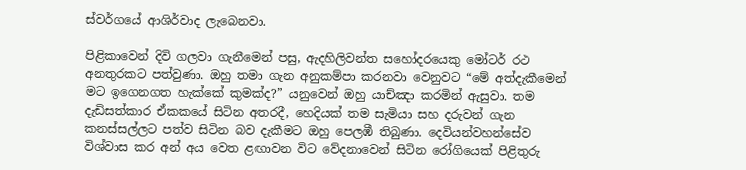ස්වර්ගයේ ආශිර්වාද ලැබෙනවා.

පිළිකාවෙන් දිවි ගලවා ගැනීමෙන් පසු, ඇදහිලිවන්ත සහෝදරයෙකු මෝටර් රථ අනතුරකට පත්වුණා. ඔහු තමා ගැන අනුකම්පා කරනවා වෙනුවට “මේ අත්දැකීමෙන් මට ඉගෙනගත හැක්කේ කුමක්ද?” යනුවෙන් ඔහු යාච්ඤා කරමින් ඇසුවා. තම දැඩිසත්කාර ඒකකයේ සිටින අතරදී, හෙදියක් තම සැමියා සහ දරුවන් ගැන කනස්සල්ලට පත්ව සිටින බව දැකීමට ඔහු පෙලඹී තිබුණා. දෙවියන්වහන්සේව විශ්වාස කර අන් අය වෙත ළඟාවන විට වේදනාවෙන් සිටින රෝගියෙක් පිළිතුරු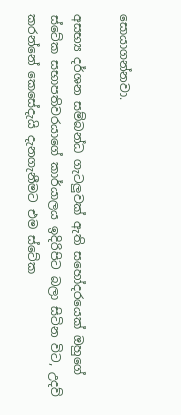සොයාගන්නවා.

අසභ්‍ය දර්ශන සම්බන්ධ ගැටලුවක් ඇති සහෝදරයෙක් ඔහුගේ ස්ටේක සභාපතිවරයාගේ කාර්යාලය ඉදිරිපිට බලා සිටින විට, උදව් කරන්නේ කෙසේදැයි දැනගැනීමට එම ස්ටේක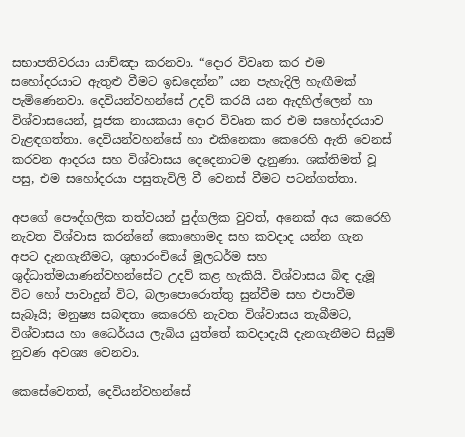සභාපතිවරයා යාච්ඤා කරනවා. “දොර විවෘත කර එම සහෝදරයාට ඇතුළු වීමට ඉඩදෙන්න” යන පැහැදිලි හැඟීමක් පැමිණෙනවා. දෙවියන්වහන්සේ උදව් කරයි යන ඇදහිල්ලෙන් හා විශ්වාසයෙන්, පූජක නායකයා දොර විවෘත කර එම සහෝදරයාව වැළඳගත්තා. දෙවියන්වහන්සේ හා එකිනෙකා කෙරෙහි ඇති වෙනස් කරවන ආදරය සහ විශ්වාසය දෙදෙනාටම දැනුණා. ශක්තිමත් වූ පසු, එම සහෝදරයා පසුතැවිලි වී වෙනස් වීමට පටන්ගත්තා.

අපගේ පෞද්ගලික තත්වයන් පුද්ගලික වුවත්, අනෙක් අය කෙරෙහි නැවත විශ්වාස කරන්නේ කොහොමද සහ කවදාද යන්න ගැන අපට දැනගැනීමට, ශුභාරංචියේ මූලධර්ම සහ ශුද්ධාත්මයාණන්වහන්සේට උදව් කළ හැකියි. විශ්වාසය බිඳ දැමූ විට හෝ පාවාදුන් විට, බලාපොරොත්තු සුන්වීම සහ එපාවීම සැබෑයි; මනුෂ්‍ය සබඳතා කෙරෙහි නැවත විශ්වාසය තැබීමට, විශ්වාසය හා ධෛර්යය ලැබිය යුත්තේ කවදාදැයි දැනගැනීමට සියුම් නුවණ අවශ්‍ය වෙනවා.

කෙසේවෙතත්, දෙවියන්වහන්සේ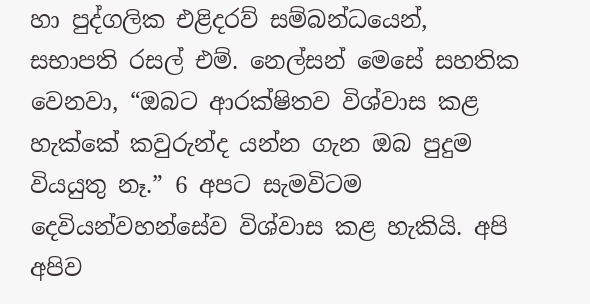හා පුද්ගලික එළිදරව් සම්බන්ධයෙන්, සභාපති රසල් එම්. නෙල්සන් මෙසේ සහතික වෙනවා, “ඔබට ආරක්ෂිතව විශ්වාස කළ හැක්කේ කවුරුන්ද යන්න ගැන ඔබ පුදුම වියයුතු නෑ.” 6 අපට සැමවිටම දෙවියන්වහන්සේව විශ්වාස කළ හැකියි. අපි අපිව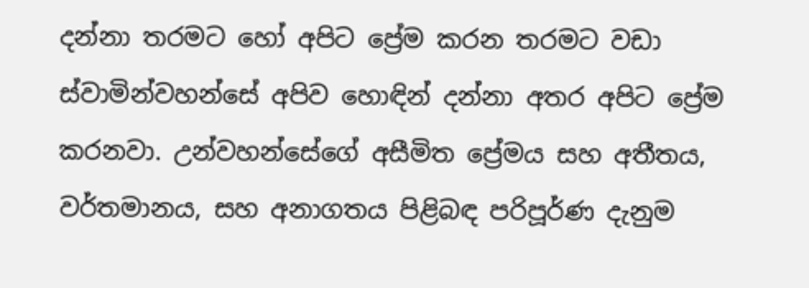දන්නා තරමට හෝ අපිට ප්‍රේම කරන තරමට වඩා ස්වාමින්වහන්සේ අපිව හොඳින් දන්නා අතර අපිට ප්‍රේම කරනවා. උන්වහන්සේගේ අසීමිත ප්‍රේමය සහ අතීතය, වර්තමානය, සහ අනාගතය පිළිබඳ පරිපූර්ණ දැනුම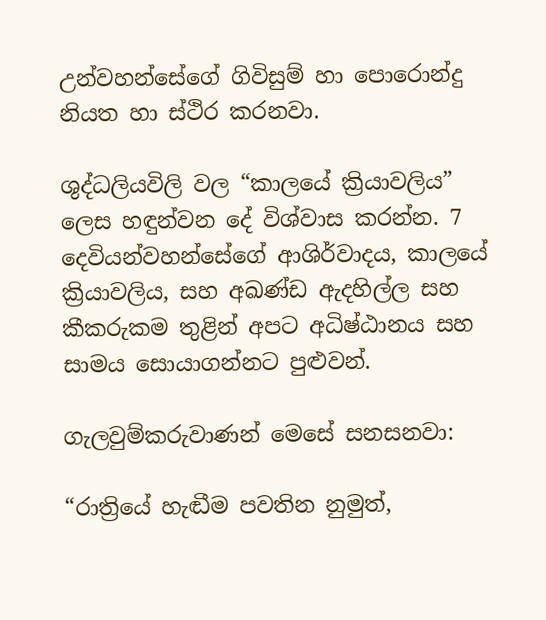උන්වහන්සේගේ ගිවිසුම් හා පොරොන්දු නියත හා ස්ථිර කරනවා.

ශුද්ධලියවිලි වල “කාලයේ ක්‍රියාවලිය” ලෙස හඳුන්වන දේ විශ්වාස කරන්න. 7 දෙවියන්වහන්සේගේ ආශිර්වාදය, කාලයේ ක්‍රියාවලිය, සහ අඛණ්ඩ ඇදහිල්ල සහ කීකරුකම තුළින් අපට අධිෂ්ඨානය සහ සාමය සොයාගන්නට පුළුවන්.

ගැලවුම්කරුවාණන් මෙසේ සනසනවා:

“රාත්‍රියේ හැඬීම පවතින නුමුත්,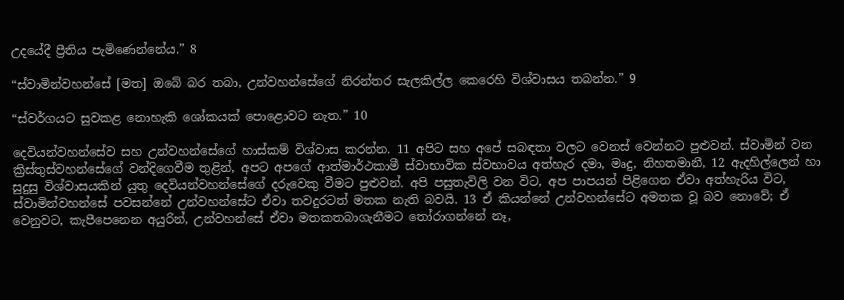උදයේදී ප්‍රීතිය පැමිණෙන්නේය.” 8

“ස්වාමින්වහන්සේ [මත] ඔබේ බර තබා, උන්වහන්සේගේ නිරන්තර සැලකිල්ල කෙරෙහි විශ්වාසය තබන්න.” 9

“ස්වර්ගයට සුවකළ නොහැකි ශෝකයක් පොළොවට නැත.” 10

දෙවියන්වහන්සේව සහ උන්වහන්සේගේ හාස්කම් විශ්වාස කරන්න. 11 අපිට සහ අපේ සබඳතා වලට වෙනස් වෙන්නට පුළුවන්. ස්වාමින් වන ක්‍රිස්තුස්වහන්සේගේ වන්දිගෙවීම තුළින්, අපට අපගේ ආත්මාර්ථකාමී ස්වාභාවික ස්වභාවය අත්හැර දමා, මෘදු, නිහතමානී, 12 ඇදහිල්ලෙන් හා සුදුසු විශ්වාසයකින් යුතු දෙවියන්වහන්සේගේ දරුවෙකු වීමට පුළුවන්. අපි පසුතැවිලි වන විට, අප පාපයන් පිළිගෙන ඒවා අත්හැරිය විට, ස්වාමින්වහන්සේ පවසන්නේ උන්වහන්සේට ඒවා තවදුරටත් මතක නැති බවයි. 13 ඒ කියන්නේ උන්වහන්සේට අමතක වූ බව නොවේ; ඒ වෙනුවට, කැපීපෙනෙන අයුරින්, උන්වහන්සේ ඒවා මතකතබාගැනීමට තෝරාගන්නේ නෑ,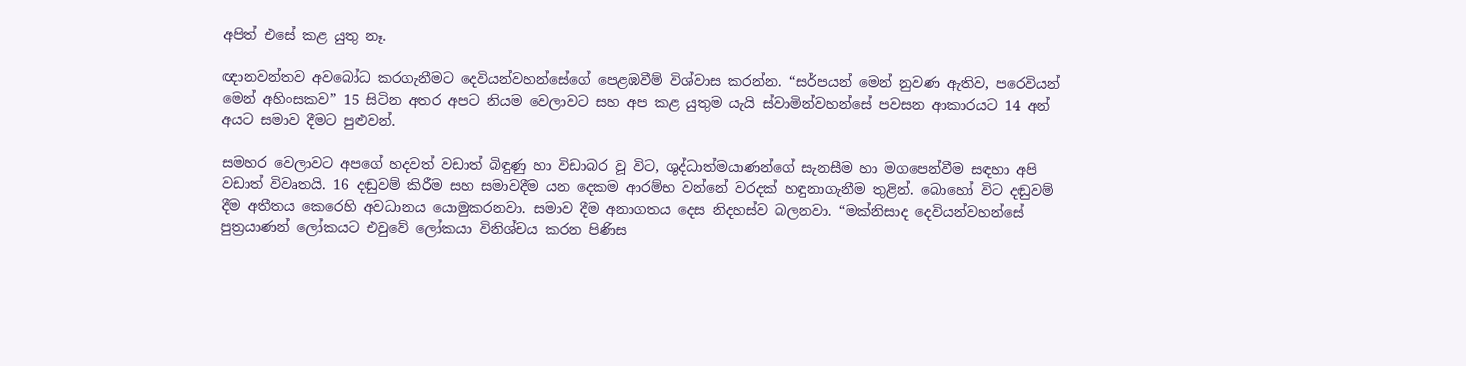අපිත් එසේ කළ යුතු නෑ.

ඥානවන්තව අවබෝධ කරගැනීමට දෙවියන්වහන්සේගේ පෙළඹවීම් විශ්වාස කරන්න. “සර්පයන් මෙන් නුවණ ඇතිව, පරෙවියන් මෙන් අහිංසකව” 15 සිටින අතර අපට නියම වෙලාවට සහ අප කළ යුතුම යැයි ස්වාමින්වහන්සේ පවසන ආකාරයට 14 අන් අයට සමාව දීමට පුළුවන්.

සමහර වෙලාවට අපගේ හදවත් වඩාත් බිඳුණු හා විඩාබර වූ විට, ශුද්ධාත්මයාණන්ගේ සැනසීම හා මගපෙන්වීම සඳහා අපි වඩාත් විවෘතයි. 16 දඬුවම් කිරීම සහ සමාවදීම යන දෙකම ආරම්භ වන්නේ වරදක් හඳුනාගැනීම තුළින්. බොහෝ විට දඬුවම් දීම අතීතය කෙරෙහි අවධානය යොමුකරනවා. සමාව දීම අනාගතය දෙස නිදහස්ව බලනවා. “මක්නිසාද දෙවියන්වහන්සේ පුත්‍රයාණන් ලෝකයට එවුවේ ලෝකයා විනිශ්චය කරන පිණිස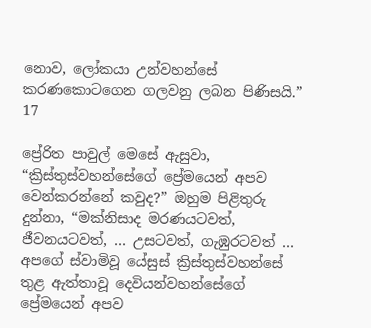නොව, ලෝකයා උන්වහන්සේ කරණකොටගෙන ගලවනු ලබන පිණිසයි.” 17

ප්‍රේරිත පාවුල් මෙසේ ඇසුවා, “ක්‍රිස්තුස්වහන්සේගේ ප්‍රේමයෙන් අපව වෙන්කරන්නේ කවුද?” ඔහුම පිළිතුරු දුන්නා, “මක්නිසාද මරණයටවත්, ජීවනයටවත්, … උසටවත්, ගැඹුරටවත් … අපගේ ස්වාමිවූ යේසුස් ක්‍රිස්තුස්වහන්සේ තුළ ඇත්තාවූ දෙවියන්වහන්සේගේ ප්‍රේමයෙන් අපව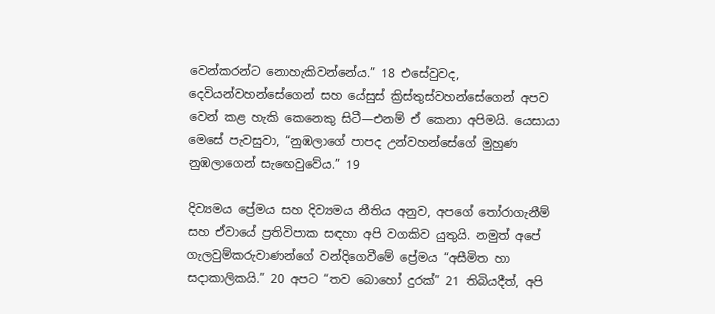වෙන්කරන්ට නොහැකිවන්නේය.” 18 එසේවුවද, දෙවියන්වහන්සේගෙන් සහ යේසුස් ක්‍රිස්තුස්වහන්සේගෙන් අපව වෙන් කළ හැකි කෙනෙකු සිටී—එනම් ඒ කෙනා අපිමයි. යෙසායා මෙසේ පැවසුවා, “නුඹලාගේ පාපද උන්වහන්සේගේ මුහුණ නුඹලාගෙන් සැඟෙවුවේය.” 19

දිව්‍යමය ප්‍රේමය සහ දිව්‍යමය නීතිය අනුව, අපගේ තෝරාගැනීම් සහ ඒවායේ ප්‍රතිවිපාක සඳහා අපි වගකිව යුතුයි. නමුත් අපේ ගැලවුම්කරුවාණන්ගේ වන්දිගෙවීමේ ප්‍රේමය “අසීමිත හා සදාකාලිකයි.” 20 අපට “තව බොහෝ දුරක්” 21 තිබියදීත්, අපි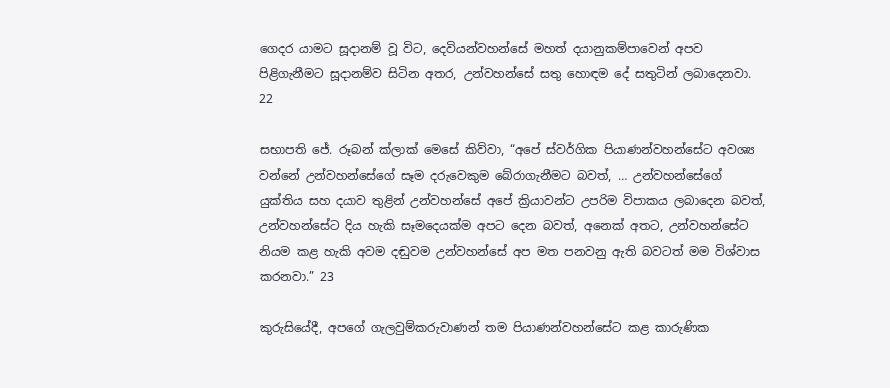ගෙදර යාමට සූදානම් වූ විට, දෙවියන්වහන්සේ මහත් දයානුකම්පාවෙන් අපව පිළිගැනීමට සූදානම්ව සිටින අතර, උන්වහන්සේ සතු හොඳම දේ සතුටින් ලබාදෙනවා. 22

සභාපති ජේ. රූබන් ක්ලාක් මෙසේ කිව්වා, “අපේ ස්වර්ගික පියාණන්වහන්සේට අවශ්‍ය වන්නේ උන්වහන්සේගේ සෑම දරුවෙකුම බේරාගැනීමට බවත්, … උන්වහන්සේගේ යුක්තිය සහ දයාව තුළින් උන්වහන්සේ අපේ ක්‍රියාවන්ට උපරිම විපාකය ලබාදෙන බවත්, උන්වහන්සේට දිය හැකි සෑමදෙයක්ම අපට දෙන බවත්, අනෙක් අතට, උන්වහන්සේට නියම කළ හැකි අවම දඬුවම උන්වහන්සේ අප මත පනවනු ඇති බවටත් මම විශ්වාස කරනවා.” 23

කුරුසියේදී, අපගේ ගැලවුම්කරුවාණන් තම පියාණන්වහන්සේට කළ කාරුණික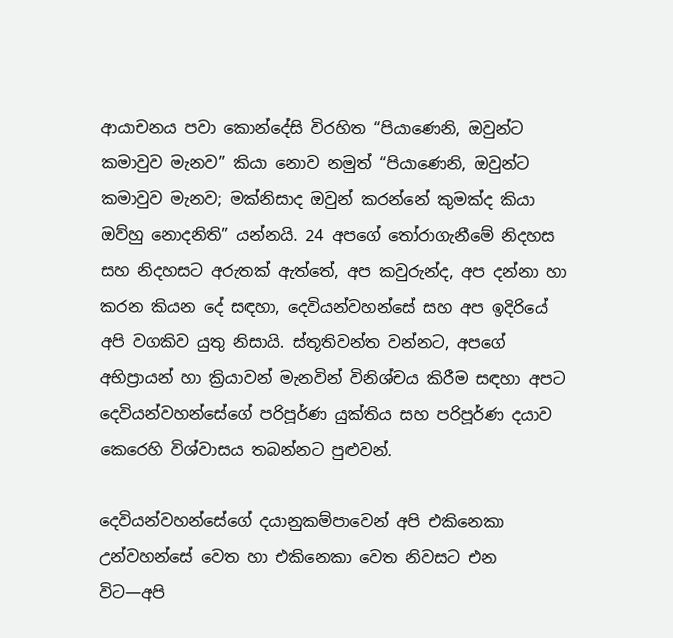ආයාචනය පවා කොන්දේසි විරහිත “පියාණෙනි, ඔවුන්ට කමාවුව මැනව” කියා නොව නමුත් “පියාණෙනි, ඔවුන්ට කමාවුව මැනව; මක්නිසාද ඔවුන් කරන්නේ කුමක්ද කියා ඔව්හු නොදනිති” යන්නයි. 24 අපගේ තෝරාගැනීමේ නිදහස සහ නිදහසට අරුතක් ඇත්තේ, අප කවුරුන්ද, අප දන්නා හා කරන කියන දේ සඳහා, දෙවියන්වහන්සේ සහ අප ඉදිරියේ අපි වගකිව යුතු නිසායි. ස්තූතිවන්ත වන්නට, අපගේ අභිප්‍රායන් හා ක්‍රියාවන් මැනවින් විනිශ්චය කිරීම සඳහා අපට දෙවියන්වහන්සේගේ පරිපූර්ණ යුක්තිය සහ පරිපූර්ණ දයාව කෙරෙහි විශ්වාසය තබන්නට පුළුවන්.

දෙවියන්වහන්සේගේ දයානුකම්පාවෙන් අපි එකිනෙකා උන්වහන්සේ වෙත හා එකිනෙකා වෙත නිවසට එන විට—අපි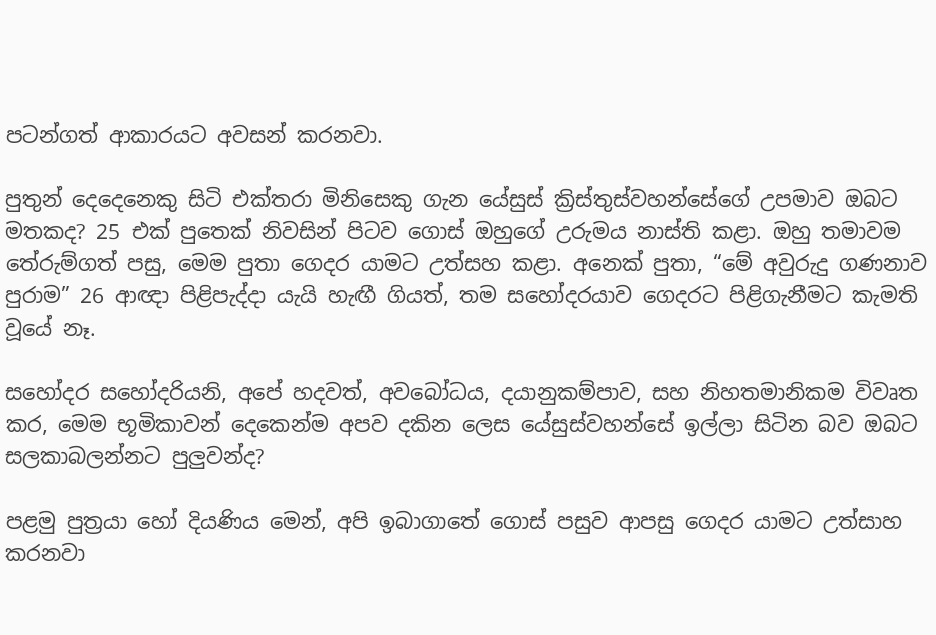පටන්ගත් ආකාරයට අවසන් කරනවා.

පුතුන් දෙදෙනෙකු සිටි එක්තරා මිනිසෙකු ගැන යේසුස් ක්‍රිස්තුස්වහන්සේගේ උපමාව ඔබට මතකද? 25 එක් පුතෙක් නිවසින් පිටව ගොස් ඔහුගේ උරුමය නාස්ති කළා. ඔහු තමාවම තේරුම්ගත් පසු, මෙම පුතා ගෙදර යාමට උත්සහ කළා. අනෙක් පුතා, “මේ අවුරුදු ගණනාව පුරාම” 26 ආඥා පිළිපැද්දා යැයි හැඟී ගියත්, තම සහෝදරයාව ගෙදරට පිළිගැනීමට කැමති වූයේ නෑ.

සහෝදර සහෝදරියනි, අපේ හදවත්, අවබෝධය, දයානුකම්පාව, සහ නිහතමානිකම විවෘත කර, මෙම භූමිකාවන් දෙකෙන්ම අපව දකින ලෙස යේසුස්වහන්සේ ඉල්ලා සිටින බව ඔබට සලකාබලන්නට පුලුවන්ද?

පළමු පුත්‍රයා හෝ දියණිය මෙන්, අපි ඉබාගාතේ ගොස් පසුව ආපසු ගෙදර යාමට උත්සාහ කරනවා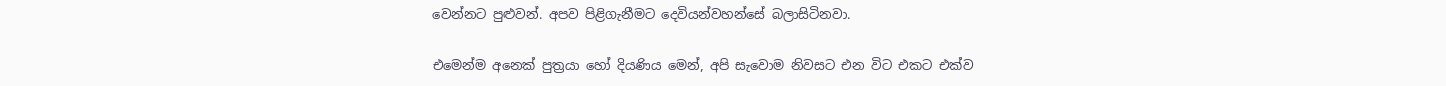වෙන්නට පුළුවන්. අපව පිළිගැනීමට දෙවියන්වහන්සේ බලාසිටිනවා.

එමෙන්ම අනෙක් පුත්‍රයා හෝ දියණිය මෙන්, අපි සැවොම නිවසට එන විට එකට එක්ව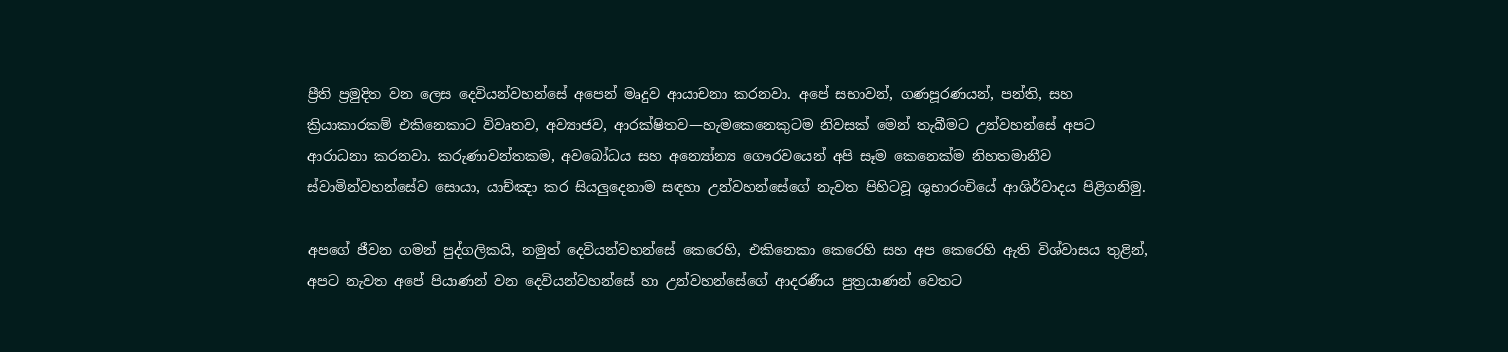ප්‍රීති ප්‍රමුදිත වන ලෙස දෙවියන්වහන්සේ අපෙන් මෘදුව ආයාචනා කරනවා. අපේ සභාවන්, ගණපූරණයන්, පන්ති, සහ ක්‍රියාකාරකම් එකිනෙකාට විවෘතව, අව්‍යාජව, ආරක්ෂිතව—හැමකෙනෙකුටම නිවසක් මෙන් තැබීමට උන්වහන්සේ අපට ආරාධනා කරනවා. කරුණාවන්තකම, අවබෝධය සහ අන්‍යෝන්‍ය ගෞරවයෙන් අපි සෑම කෙනෙක්ම නිහතමානීව ස්වාමින්වහන්සේව සොයා, යාච්ඤා කර සියලුදෙනාම සඳහා උන්වහන්සේගේ නැවත පිහිටවූ ශුභාරංචියේ ආශිර්වාදය පිළිගනිමු.

අපගේ ජීවන ගමන් පුද්ගලිකයි, නමුත් දෙවියන්වහන්සේ කෙරෙහි, එකිනෙකා කෙරෙහි සහ අප කෙරෙහි ඇති විශ්වාසය තුළින්, අපට නැවත අපේ පියාණන් වන දෙවියන්වහන්සේ හා උන්වහන්සේගේ ආදරණීය පුත්‍රයාණන් වෙතට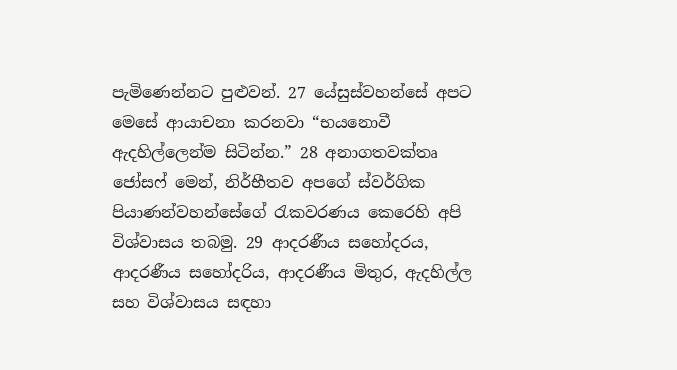පැමිණෙන්නට පුළුවන්. 27 යේසුස්වහන්සේ අපට මෙසේ ආයාචනා කරනවා “භයනොවී ඇදහිල්ලෙන්ම සිටින්න.” 28 අනාගතවක්තෘ ජෝසෆ් මෙන්, නිර්භීතව අපගේ ස්වර්ගික පියාණන්වහන්සේගේ රැකවරණය කෙරෙහි අපි විශ්වාසය තබමු. 29 ආදරණීය සහෝදරය, ආදරණීය සහෝදරිය, ආදරණීය මිතුර, ඇදහිල්ල සහ විශ්වාසය සඳහා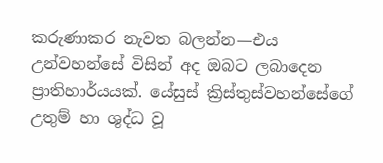කරුණාකර නැවත බලන්න—එය උන්වහන්සේ විසින් අද ඔබට ලබාදෙන ප්‍රාතිහාර්යයක්. යේසුස් ක්‍රිස්තුස්වහන්සේගේ උතුම් හා ශුද්ධ වූ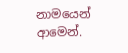නාමයෙන් ආමෙන්.